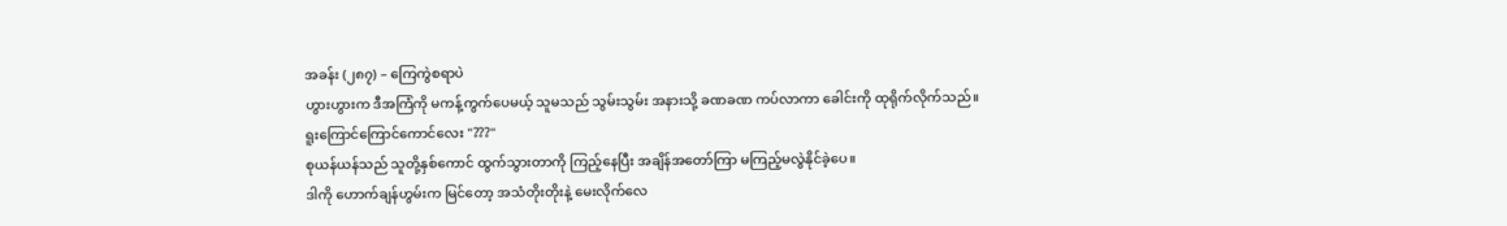အခန်း (၂၈၇) – ကြေကွဲစရာပဲ
ဟွားဟွားက ဒီအကြံကို မကန့်ကွက်ပေမယ့် သူမသည် သွမ်းသွမ်း အနားသို့ ခဏခဏ ကပ်လာကာ ခေါင်းကို ထုရိုက်လိုက်သည်။
ရူးကြောင်ကြောင်ကောင်လေး "???"
စုယန်ယန်သည် သူတို့နှစ်ကောင် ထွက်သွားတာကို ကြည့်နေပြီး အချိန်အတော်ကြာ မကြည့်မလွဲနိုင်ခဲ့ပေ။
ဒါကို ဟောက်ချန်ဟွမ်းက မြင်တော့ အသံတိုးတိုးနဲ့ မေးလိုက်လေ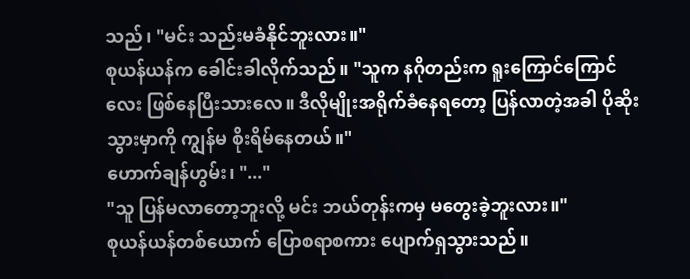သည်၊ "မင်း သည်းမခံနိုင်ဘူးလား။"
စုယန်ယန်က ခေါင်းခါလိုက်သည်။ "သူက နဂိုတည်းက ရူးကြောင်ကြောင်လေး ဖြစ်နေပြီးသားလေ။ ဒီလိုမျိုးအရိုက်ခံနေရတော့ ပြန်လာတဲ့အခါ ပိုဆိုးသွားမှာကို ကျွန်မ စိုးရိမ်နေတယ်။"
ဟောက်ချန်ဟွမ်း၊ "..."
"သူ ပြန်မလာတော့ဘူးလို့ မင်း ဘယ်တုန်းကမှ မတွေးခဲ့ဘူးလား။"
စုယန်ယန်တစ်ယောက် ပြောစရာစကား ပျောက်ရှသွားသည်။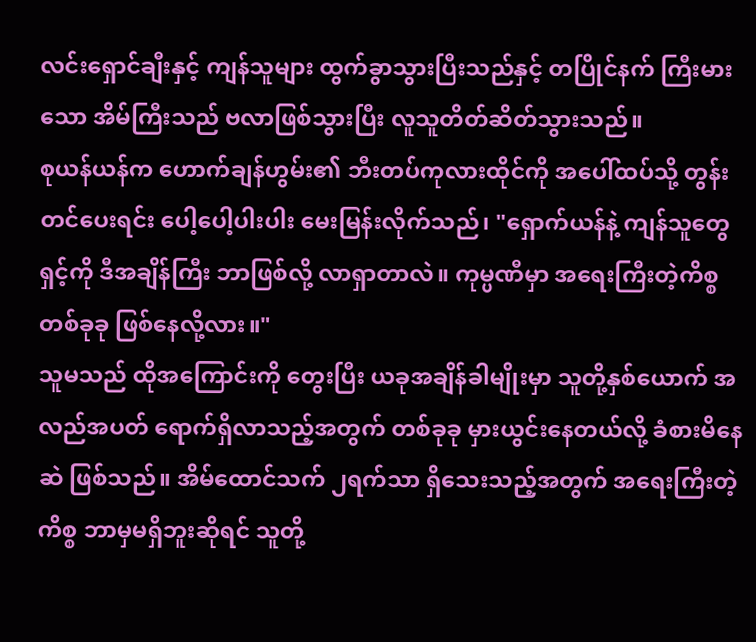လင်းရှောင်ချီးနှင့် ကျန်သူများ ထွက်ခွာသွားပြီးသည်နှင့် တပြိုင်နက် ကြီးမားသော အိမ်ကြီးသည် ဗလာဖြစ်သွားပြီး လူသူတိတ်ဆိတ်သွားသည်။
စုယန်ယန်က ဟောက်ချန်ဟွမ်း၏ ဘီးတပ်ကုလားထိုင်ကို အပေါ်ထပ်သို့ တွန်းတင်ပေးရင်း ပေါ့ပေါ့ပါးပါး မေးမြန်းလိုက်သည်၊ "ရှောက်ယန်နဲ့ ကျန်သူတွေ ရှင့်ကို ဒီအချိန်ကြီး ဘာဖြစ်လို့ လာရှာတာလဲ။ ကုမ္ပဏီမှာ အရေးကြီးတဲ့ကိစ္စ တစ်ခုခု ဖြစ်နေလို့လား။"
သူမသည် ထိုအကြောင်းကို တွေးပြီး ယခုအချိန်ခါမျိုးမှာ သူတို့နှစ်ယောက် အလည်အပတ် ရောက်ရှိလာသည့်အတွက် တစ်ခုခု မှားယွင်းနေတယ်လို့ ခံစားမိနေဆဲ ဖြစ်သည်။ အိမ်ထောင်သက် ၂ရက်သာ ရှိသေးသည့်အတွက် အရေးကြီးတဲ့ကိစ္စ ဘာမှမရှိဘူးဆိုရင် သူတို့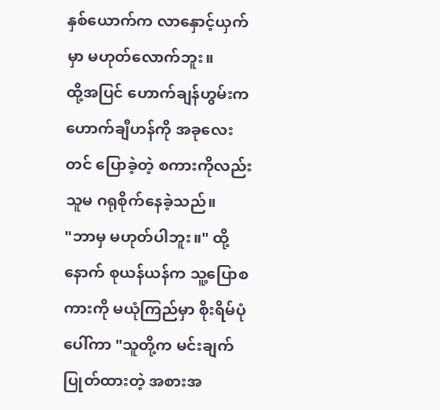နှစ်ယောက်က လာနှောင့်ယှက်မှာ မဟုတ်လောက်ဘူး။
ထို့အပြင် ဟောက်ချန်ဟွမ်းက ဟောက်ချီဟန်ကို အခုလေးတင် ပြောခဲ့တဲ့ စကားကိုလည်း သူမ ဂရုစိုက်နေခဲ့သည်။
"ဘာမှ မဟုတ်ပါဘူး။" ထို့နောက် စုယန်ယန်က သူ့ပြောစကားကို မယုံကြည်မှာ စိုးရိမ်ပုံပေါ်ကာ "သူတို့က မင်းချက်ပြုတ်ထားတဲ့ အစားအ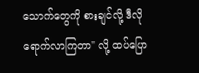သောက်တွေကို စားချင်လို့ ဒီလို ရောက်လာကြတာ" လို့ ထပ်ပြော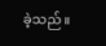ခဲ့သည်။